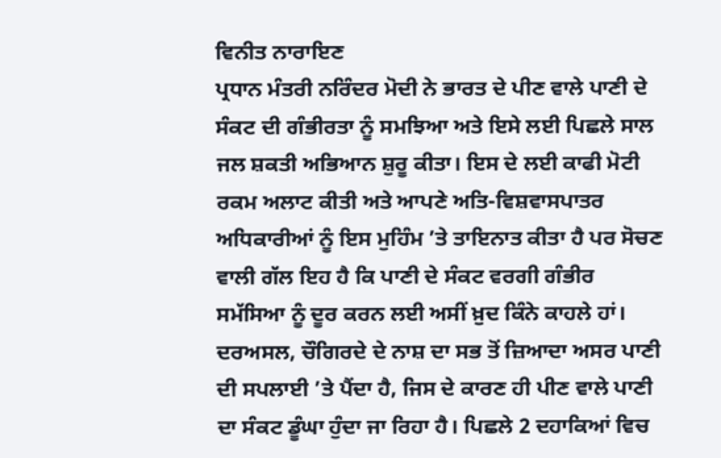ਵਿਨੀਤ ਨਾਰਾਇਣ
ਪ੍ਰਧਾਨ ਮੰਤਰੀ ਨਰਿੰਦਰ ਮੋਦੀ ਨੇ ਭਾਰਤ ਦੇ ਪੀਣ ਵਾਲੇ ਪਾਣੀ ਦੇ ਸੰਕਟ ਦੀ ਗੰਭੀਰਤਾ ਨੂੰ ਸਮਝਿਆ ਅਤੇ ਇਸੇ ਲਈ ਪਿਛਲੇ ਸਾਲ ਜਲ ਸ਼ਕਤੀ ਅਭਿਆਨ ਸ਼ੁਰੂ ਕੀਤਾ। ਇਸ ਦੇ ਲਈ ਕਾਫੀ ਮੋਟੀ ਰਕਮ ਅਲਾਟ ਕੀਤੀ ਅਤੇ ਆਪਣੇ ਅਤਿ-ਵਿਸ਼ਵਾਸਪਾਤਰ ਅਧਿਕਾਰੀਆਂ ਨੂੰ ਇਸ ਮੁਹਿੰਮ ’ਤੇ ਤਾਇਨਾਤ ਕੀਤਾ ਹੈ ਪਰ ਸੋਚਣ ਵਾਲੀ ਗੱਲ ਇਹ ਹੈ ਕਿ ਪਾਣੀ ਦੇ ਸੰਕਟ ਵਰਗੀ ਗੰਭੀਰ ਸਮੱਸਿਆ ਨੂੰ ਦੂਰ ਕਰਨ ਲਈ ਅਸੀਂ ਖ਼ੁਦ ਕਿੰਨੇ ਕਾਹਲੇ ਹਾਂ। ਦਰਅਸਲ, ਚੌਗਿਰਦੇ ਦੇ ਨਾਸ਼ ਦਾ ਸਭ ਤੋਂ ਜ਼ਿਆਦਾ ਅਸਰ ਪਾਣੀ ਦੀ ਸਪਲਾਈ ’ਤੇ ਪੈਂਦਾ ਹੈ, ਜਿਸ ਦੇ ਕਾਰਣ ਹੀ ਪੀਣ ਵਾਲੇ ਪਾਣੀ ਦਾ ਸੰਕਟ ਡੂੰਘਾ ਹੁੰਦਾ ਜਾ ਰਿਹਾ ਹੈ। ਪਿਛਲੇ 2 ਦਹਾਕਿਆਂ ਵਿਚ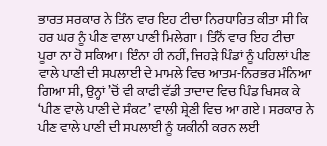ਭਾਰਤ ਸਰਕਾਰ ਨੇ ਤਿੰਨ ਵਾਰ ਇਹ ਟੀਚਾ ਨਿਰਧਾਰਿਤ ਕੀਤਾ ਸੀ ਕਿ ਹਰ ਘਰ ਨੂੰ ਪੀਣ ਵਾਲਾ ਪਾਣੀ ਮਿਲੇਗਾ। ਤਿੰਨੋਂ ਵਾਰ ਇਹ ਟੀਚਾ ਪੂਰਾ ਨਾ ਹੋ ਸਕਿਆ। ਇੰਨਾ ਹੀ ਨਹੀਂ, ਜਿਹੜੇ ਪਿੰਡਾਂ ਨੂੰ ਪਹਿਲਾਂ ਪੀਣ ਵਾਲੇ ਪਾਣੀ ਦੀ ਸਪਲਾਈ ਦੇ ਮਾਮਲੇ ਵਿਚ ਆਤਮ-ਨਿਰਭਰ ਮੰਨਿਆ ਗਿਆ ਸੀ, ਉਨ੍ਹਾਂ ’ਚੋਂ ਵੀ ਕਾਫੀ ਵੱਡੀ ਤਾਦਾਦ ਵਿਚ ਪਿੰਡ ਖਿਸਕ ਕੇ ‘ਪੀਣ ਵਾਲੇ ਪਾਣੀ ਦੇ ਸੰਕਟ’ ਵਾਲੀ ਸ਼੍ਰੇਣੀ ਵਿਚ ਆ ਗਏ। ਸਰਕਾਰ ਨੇ ਪੀਣ ਵਾਲੇ ਪਾਣੀ ਦੀ ਸਪਲਾਈ ਨੂੰ ਯਕੀਨੀ ਕਰਨ ਲਈ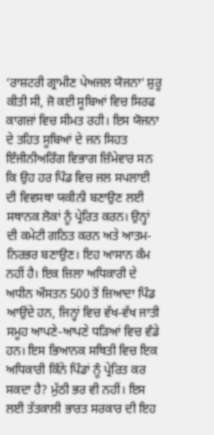‘ਰਾਸ਼ਟਰੀ ਗ੍ਰਾਮੀਣ ਪੇਅਜਲ ਯੋਜਨਾ’ ਸ਼ੁਰੂ ਕੀਤੀ ਸੀ, ਜੋ ਕਈ ਸੂਬਿਆਂ ਵਿਚ ਸਿਰਫ ਕਾਗਜ਼ਾਂ ਵਿਚ ਸੀਮਤ ਰਹੀ। ਇਸ ਯੋਜਨਾ ਦੇ ਤਹਿਤ ਸੂਬਿਆਂ ਦੇ ਜਨ ਸਿਹਤ ਇੰਜੀਨੀਅਰਿੰਗ ਵਿਭਾਗ ਜ਼ਿੰਮੇਵਾਰ ਸਨ ਕਿ ਉਹ ਹਰ ਪਿੰਡ ਵਿਚ ਜਲ ਸਪਲਾਈ ਦੀ ਵਿਵਸਥਾ ਯਕੀਨੀ ਬਣਾਉਣ ਲਈ ਸਥਾਨਕ ਲੋਕਾਂ ਨੂੰ ਪ੍ਰੇਰਿਤ ਕਰਨ। ਉਨ੍ਹਾਂ ਦੀ ਕਮੇਟੀ ਗਠਿਤ ਕਰਨ ਅਤੇ ਆਤਮ-ਨਿਰਭਰ ਬਣਾਉਣ। ਇਹ ਆਸਾਨ ਕੰਮ ਨਹੀਂ ਹੈ। ਇਕ ਜ਼ਿਲਾ ਅਧਿਕਾਰੀ ਦੇ ਅਧੀਨ ਔਸਤਨ 500 ਤੋਂ ਜ਼ਿਆਦਾ ਪਿੰਡ ਆਉਂਦੇ ਹਨ, ਜਿਨ੍ਹਾਂ ਵਿਚ ਵੱਖ-ਵੱਖ ਜਾਤੀ ਸਮੂਹ ਆਪਣੇ-ਆਪਣੇ ਧੜਿਆਂ ਵਿਚ ਵੰਡੇ ਹਨ। ਇਸ ਭਿਆਨਕ ਸਥਿਤੀ ਵਿਚ ਇਕ ਅਧਿਕਾਰੀ ਕਿੰਨੇ ਪਿੰਡਾਂ ਨੂੰ ਪ੍ਰੇਰਿਤ ਕਰ ਸਕਦਾ ਹੈ? ਮੁੱਠੀ ਭਰ ਵੀ ਨਹੀਂ। ਇਸ ਲਈ ਤੱਤਕਾਲੀ ਭਾਰਤ ਸਰਕਾਰ ਦੀ ਇਹ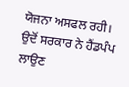ਯੋਜਨਾ ਅਸਫਲ ਰਹੀ। ਉਦੋਂ ਸਰਕਾਰ ਨੇ ਹੈਂਡਪੰਪ ਲਾਉਣ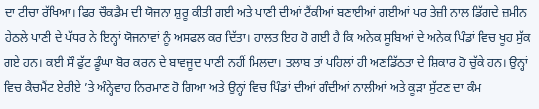ਦਾ ਟੀਚਾ ਰੱਖਿਆ। ਫਿਰ ਚੌਕਡੈਮ ਦੀ ਯੋਜਨਾ ਸ਼ੁਰੂ ਕੀਤੀ ਗਈ ਅਤੇ ਪਾਣੀ ਦੀਆਂ ਟੈਂਕੀਆਂ ਬਣਾਈਆਂ ਗਈਆਂ ਪਰ ਤੇਜ਼ੀ ਨਾਲ ਡਿੱਗਦੇ ਜ਼ਮੀਨ ਹੇਠਲੇ ਪਾਣੀ ਦੇ ਪੱਧਰ ਨੇ ਇਨ੍ਹਾਂ ਯੋਜਨਾਵਾਂ ਨੂੰ ਅਸਫਲ ਕਰ ਦਿੱਤਾ। ਹਾਲਤ ਇਹ ਹੋ ਗਈ ਹੈ ਕਿ ਅਨੇਕ ਸੂਬਿਆਂ ਦੇ ਅਨੇਕ ਪਿੰਡਾਂ ਵਿਚ ਖੂਹ ਸੁੱਕ ਗਏ ਹਨ। ਕਈ ਸੌ ਫੁੱਟ ਡੂੰਘਾ ਬੋਰ ਕਰਨ ਦੇ ਬਾਵਜੂਦ ਪਾਣੀ ਨਹੀਂ ਮਿਲਦਾ। ਤਲਾਬ ਤਾਂ ਪਹਿਲਾਂ ਹੀ ਅਣਡਿੱਠਤਾ ਦੇ ਸ਼ਿਕਾਰ ਹੋ ਚੁੱਕੇ ਹਨ। ਉਨ੍ਹਾਂ ਵਿਚ ਕੈਚਮੈਂਟ ਏਰੀਏ ’ਤੇ ਅੰਨ੍ਹੇਵਾਹ ਨਿਰਮਾਣ ਹੋ ਗਿਆ ਅਤੇ ਉਨ੍ਹਾਂ ਵਿਚ ਪਿੰਡਾਂ ਦੀਆਂ ਗੰਦੀਆਂ ਨਾਲੀਆਂ ਅਤੇ ਕੂੜਾ ਸੁੱਟਣ ਦਾ ਕੰਮ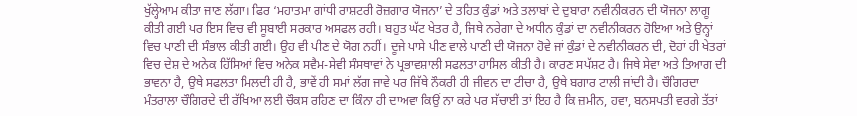ਖੁੱਲ੍ਹੇਆਮ ਕੀਤਾ ਜਾਣ ਲੱਗਾ। ਫਿਰ ‘ਮਹਾਤਮਾ ਗਾਂਧੀ ਰਾਸ਼ਟਰੀ ਰੋਜ਼ਗਾਰ ਯੋਜਨਾ’ ਦੇ ਤਹਿਤ ਕੁੰਡਾਂ ਅਤੇ ਤਲਾਬਾਂ ਦੇ ਦੁਬਾਰਾ ਨਵੀਨੀਕਰਨ ਦੀ ਯੋਜਨਾ ਲਾਗੂ ਕੀਤੀ ਗਈ ਪਰ ਇਸ ਵਿਚ ਵੀ ਸੂਬਾਈ ਸਰਕਾਰ ਅਸਫਲ ਰਹੀ। ਬਹੁਤ ਘੱਟ ਖੇਤਰ ਹੈ, ਜਿਥੇ ਨਰੇਗਾ ਦੇ ਅਧੀਨ ਕੁੰਡਾਂ ਦਾ ਨਵੀਨੀਕਰਨ ਹੋਇਆ ਅਤੇ ਉਨ੍ਹਾਂ ਵਿਚ ਪਾਣੀ ਦੀ ਸੰਭਾਲ ਕੀਤੀ ਗਈ। ਉਹ ਵੀ ਪੀਣ ਦੇ ਯੋਗ ਨਹੀਂ। ਦੂਜੇ ਪਾਸੇ ਪੀਣ ਵਾਲੇ ਪਾਣੀ ਦੀ ਯੋਜਨਾ ਹੋਵੇ ਜਾਂ ਕੁੰਡਾਂ ਦੇ ਨਵੀਨੀਕਰਨ ਦੀ, ਦੋਹਾਂ ਹੀ ਖੇਤਰਾਂ ਵਿਚ ਦੇਸ਼ ਦੇ ਅਨੇਕ ਹਿੱਸਿਆਂ ਵਿਚ ਅਨੇਕ ਸਵੈਮ-ਸੇਵੀ ਸੰਸਥਾਵਾਂ ਨੇ ਪ੍ਰਭਾਵਸ਼ਾਲੀ ਸਫਲਤਾ ਹਾਸਿਲ ਕੀਤੀ ਹੈ। ਕਾਰਣ ਸਪੱਸ਼ਟ ਹੈ। ਜਿਥੇ ਸੇਵਾ ਅਤੇ ਤਿਆਗ ਦੀ ਭਾਵਨਾ ਹੈ, ਉਥੇ ਸਫਲਤਾ ਮਿਲਦੀ ਹੀ ਹੈ, ਭਾਵੇਂ ਹੀ ਸਮਾਂ ਲੱਗ ਜਾਵੇ ਪਰ ਜਿੱਥੇ ਨੌਕਰੀ ਹੀ ਜੀਵਨ ਦਾ ਟੀਚਾ ਹੈ, ਉਥੇ ਬਗਾਰ ਟਾਲੀ ਜਾਂਦੀ ਹੈ। ਚੌਗਿਰਦਾ ਮੰਤਰਾਲਾ ਚੌਗਿਰਦੇ ਦੀ ਰੱਖਿਆ ਲਈ ਚੌਕਸ ਰਹਿਣ ਦਾ ਕਿੰਨਾ ਹੀ ਦਾਅਵਾ ਕਿਉਂ ਨਾ ਕਰੇ ਪਰ ਸੱਚਾਈ ਤਾਂ ਇਹ ਹੈ ਕਿ ਜ਼ਮੀਨ, ਹਵਾ, ਬਨਸਪਤੀ ਵਰਗੇ ਤੱਤਾਂ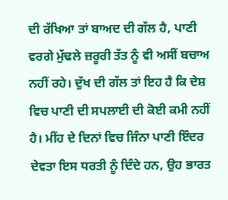ਦੀ ਰੱਖਿਆ ਤਾਂ ਬਾਅਦ ਦੀ ਗੱਲ ਹੈ, ਪਾਣੀ ਵਰਗੇ ਮੁੱਢਲੇ ਜ਼ਰੂਰੀ ਤੱਤ ਨੂੰ ਵੀ ਅਸੀਂ ਬਚਾਅ ਨਹੀਂ ਰਹੇ। ਦੁੱਖ ਦੀ ਗੱਲ ਤਾਂ ਇਹ ਹੈ ਕਿ ਦੇਸ਼ ਵਿਚ ਪਾਣੀ ਦੀ ਸਪਲਾਈ ਦੀ ਕੋਈ ਕਮੀ ਨਹੀਂ ਹੈ। ਮੀਂਹ ਦੇ ਦਿਨਾਂ ਵਿਚ ਜਿੰਨਾ ਪਾਣੀ ਇੰਦਰ ਦੇਵਤਾ ਇਸ ਧਰਤੀ ਨੂੰ ਦਿੰਦੇ ਹਨ, ਉਹ ਭਾਰਤ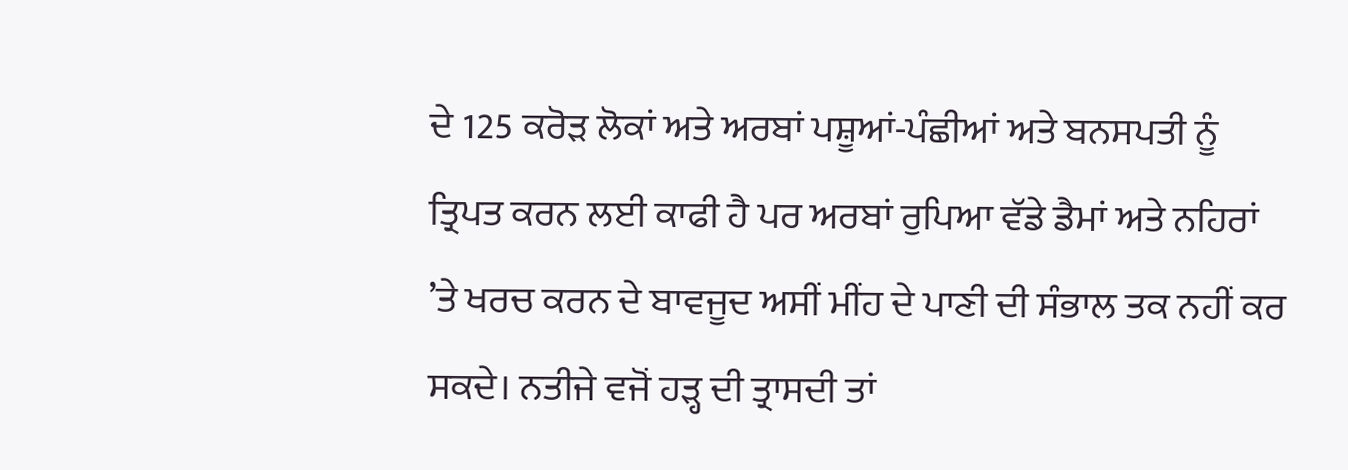ਦੇ 125 ਕਰੋੜ ਲੋਕਾਂ ਅਤੇ ਅਰਬਾਂ ਪਸ਼ੂਆਂ-ਪੰਛੀਆਂ ਅਤੇ ਬਨਸਪਤੀ ਨੂੰ ਤ੍ਰਿਪਤ ਕਰਨ ਲਈ ਕਾਫੀ ਹੈ ਪਰ ਅਰਬਾਂ ਰੁਪਿਆ ਵੱਡੇ ਡੈਮਾਂ ਅਤੇ ਨਹਿਰਾਂ ’ਤੇ ਖਰਚ ਕਰਨ ਦੇ ਬਾਵਜੂਦ ਅਸੀਂ ਮੀਂਹ ਦੇ ਪਾਣੀ ਦੀ ਸੰਭਾਲ ਤਕ ਨਹੀਂ ਕਰ ਸਕਦੇ। ਨਤੀਜੇ ਵਜੋਂ ਹੜ੍ਹ ਦੀ ਤ੍ਰਾਸਦੀ ਤਾਂ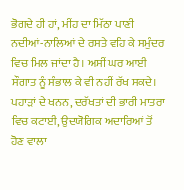ਭੋਗਦੇ ਹੀ ਹਾਂ, ਮੀਂਹ ਦਾ ਮਿੱਠਾ ਪਾਣੀ ਨਦੀਆਂ-ਨਾਲਿਆਂ ਦੇ ਰਸਤੇ ਵਹਿ ਕੇ ਸਮੁੰਦਰ ਵਿਚ ਮਿਲ ਜਾਂਦਾ ਹੈ। ਅਸੀਂ ਘਰ ਆਈ ਸੌਗਾਤ ਨੂੰ ਸੰਭਾਲ ਕੇ ਵੀ ਨਹੀਂ ਰੱਖ ਸਕਦੇ। ਪਹਾੜਾਂ ਦੇ ਖਨਨ, ਦਰੱਖਤਾਂ ਦੀ ਭਾਰੀ ਮਾਤਰਾ ਵਿਚ ਕਟਾਈ, ਉਦਯੋਗਿਕ ਅਦਾਰਿਆਂ ਤੋਂ ਹੋਣ ਵਾਲਾ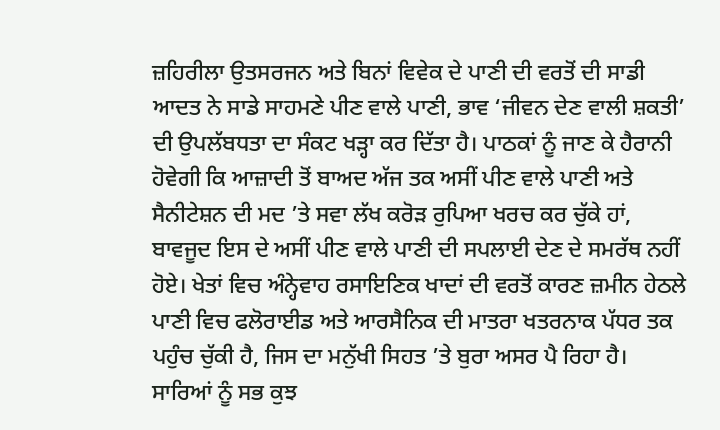ਜ਼ਹਿਰੀਲਾ ਉਤਸਰਜਨ ਅਤੇ ਬਿਨਾਂ ਵਿਵੇਕ ਦੇ ਪਾਣੀ ਦੀ ਵਰਤੋਂ ਦੀ ਸਾਡੀ ਆਦਤ ਨੇ ਸਾਡੇ ਸਾਹਮਣੇ ਪੀਣ ਵਾਲੇ ਪਾਣੀ, ਭਾਵ ‘ਜੀਵਨ ਦੇਣ ਵਾਲੀ ਸ਼ਕਤੀ’ ਦੀ ਉਪਲੱਬਧਤਾ ਦਾ ਸੰਕਟ ਖੜ੍ਹਾ ਕਰ ਦਿੱਤਾ ਹੈ। ਪਾਠਕਾਂ ਨੂੰ ਜਾਣ ਕੇ ਹੈਰਾਨੀ ਹੋਵੇਗੀ ਕਿ ਆਜ਼ਾਦੀ ਤੋਂ ਬਾਅਦ ਅੱਜ ਤਕ ਅਸੀਂ ਪੀਣ ਵਾਲੇ ਪਾਣੀ ਅਤੇ ਸੈਨੀਟੇਸ਼ਨ ਦੀ ਮਦ ’ਤੇ ਸਵਾ ਲੱਖ ਕਰੋੜ ਰੁਪਿਆ ਖਰਚ ਕਰ ਚੁੱਕੇ ਹਾਂ, ਬਾਵਜੂਦ ਇਸ ਦੇ ਅਸੀਂ ਪੀਣ ਵਾਲੇ ਪਾਣੀ ਦੀ ਸਪਲਾਈ ਦੇਣ ਦੇ ਸਮਰੱਥ ਨਹੀਂ ਹੋਏ। ਖੇਤਾਂ ਵਿਚ ਅੰਨ੍ਹੇਵਾਹ ਰਸਾਇਣਿਕ ਖਾਦਾਂ ਦੀ ਵਰਤੋਂ ਕਾਰਣ ਜ਼ਮੀਨ ਹੇਠਲੇ ਪਾਣੀ ਵਿਚ ਫਲੋਰਾਈਡ ਅਤੇ ਆਰਸੈਨਿਕ ਦੀ ਮਾਤਰਾ ਖਤਰਨਾਕ ਪੱਧਰ ਤਕ ਪਹੁੰਚ ਚੁੱਕੀ ਹੈ, ਜਿਸ ਦਾ ਮਨੁੱਖੀ ਸਿਹਤ ’ਤੇ ਬੁਰਾ ਅਸਰ ਪੈ ਰਿਹਾ ਹੈ। ਸਾਰਿਆਂ ਨੂੰ ਸਭ ਕੁਝ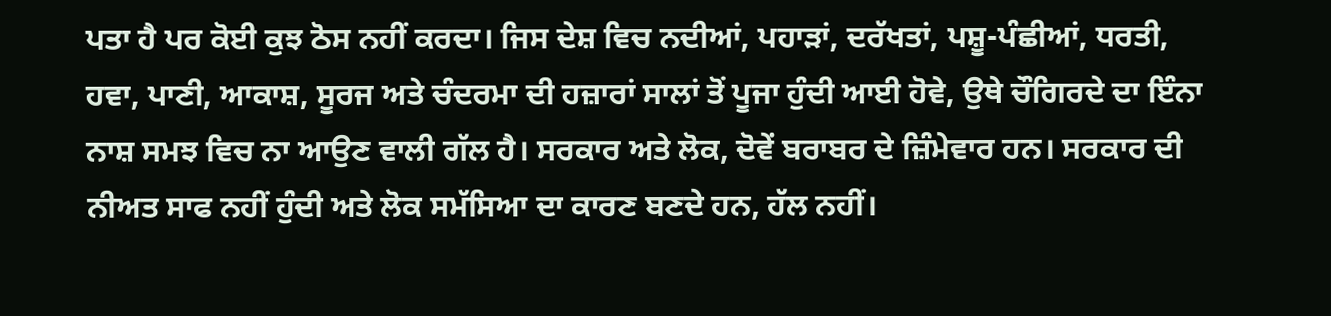ਪਤਾ ਹੈ ਪਰ ਕੋਈ ਕੁਝ ਠੋਸ ਨਹੀਂ ਕਰਦਾ। ਜਿਸ ਦੇਸ਼ ਵਿਚ ਨਦੀਆਂ, ਪਹਾੜਾਂ, ਦਰੱਖਤਾਂ, ਪਸ਼ੂ-ਪੰਛੀਆਂ, ਧਰਤੀ, ਹਵਾ, ਪਾਣੀ, ਆਕਾਸ਼, ਸੂਰਜ ਅਤੇ ਚੰਦਰਮਾ ਦੀ ਹਜ਼ਾਰਾਂ ਸਾਲਾਂ ਤੋਂ ਪੂਜਾ ਹੁੰਦੀ ਆਈ ਹੋਵੇ, ਉਥੇ ਚੌਗਿਰਦੇ ਦਾ ਇੰਨਾ ਨਾਸ਼ ਸਮਝ ਵਿਚ ਨਾ ਆਉਣ ਵਾਲੀ ਗੱਲ ਹੈ। ਸਰਕਾਰ ਅਤੇ ਲੋਕ, ਦੋਵੇਂ ਬਰਾਬਰ ਦੇ ਜ਼ਿੰਮੇਵਾਰ ਹਨ। ਸਰਕਾਰ ਦੀ ਨੀਅਤ ਸਾਫ ਨਹੀਂ ਹੁੰਦੀ ਅਤੇ ਲੋਕ ਸਮੱਸਿਆ ਦਾ ਕਾਰਣ ਬਣਦੇ ਹਨ, ਹੱਲ ਨਹੀਂ।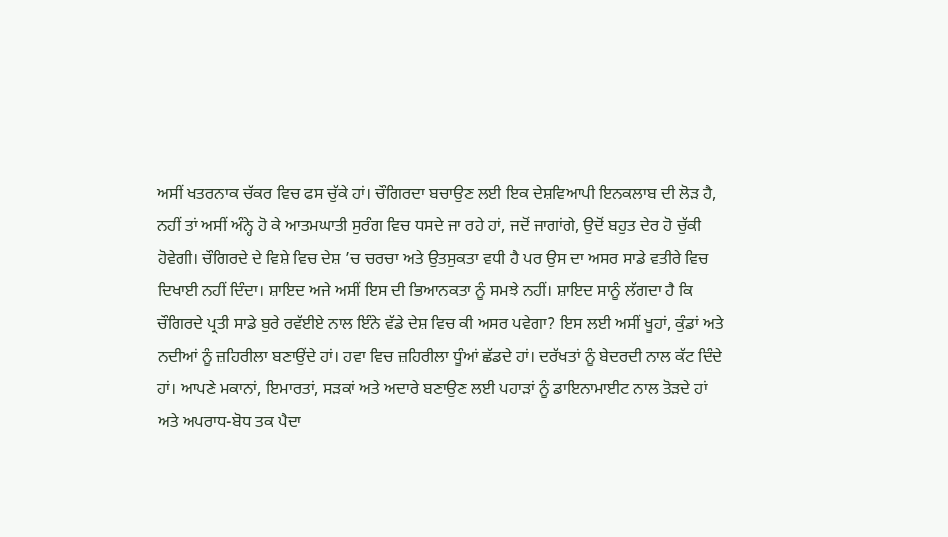ਅਸੀਂ ਖਤਰਨਾਕ ਚੱਕਰ ਵਿਚ ਫਸ ਚੁੱਕੇ ਹਾਂ। ਚੌਗਿਰਦਾ ਬਚਾਉਣ ਲਈ ਇਕ ਦੇਸ਼ਵਿਆਪੀ ਇਨਕਲਾਬ ਦੀ ਲੋੜ ਹੈ, ਨਹੀਂ ਤਾਂ ਅਸੀਂ ਅੰਨ੍ਹੇ ਹੋ ਕੇ ਆਤਮਘਾਤੀ ਸੁਰੰਗ ਵਿਚ ਧਸਦੇ ਜਾ ਰਹੇ ਹਾਂ, ਜਦੋਂ ਜਾਗਾਂਗੇ, ਉਦੋਂ ਬਹੁਤ ਦੇਰ ਹੋ ਚੁੱਕੀ ਹੋਵੇਗੀ। ਚੌਗਿਰਦੇ ਦੇ ਵਿਸ਼ੇ ਵਿਚ ਦੇਸ਼ ’ਚ ਚਰਚਾ ਅਤੇ ਉਤਸੁਕਤਾ ਵਧੀ ਹੈ ਪਰ ਉਸ ਦਾ ਅਸਰ ਸਾਡੇ ਵਤੀਰੇ ਵਿਚ ਦਿਖਾਈ ਨਹੀਂ ਦਿੰਦਾ। ਸ਼ਾਇਦ ਅਜੇ ਅਸੀਂ ਇਸ ਦੀ ਭਿਆਨਕਤਾ ਨੂੰ ਸਮਝੇ ਨਹੀਂ। ਸ਼ਾਇਦ ਸਾਨੂੰ ਲੱਗਦਾ ਹੈ ਕਿ ਚੌਗਿਰਦੇ ਪ੍ਰਤੀ ਸਾਡੇ ਬੁਰੇ ਰਵੱਈਏ ਨਾਲ ਇੰਨੇ ਵੱਡੇ ਦੇਸ਼ ਵਿਚ ਕੀ ਅਸਰ ਪਵੇਗਾ? ਇਸ ਲਈ ਅਸੀਂ ਖੂਹਾਂ, ਕੁੰਡਾਂ ਅਤੇ ਨਦੀਆਂ ਨੂੰ ਜ਼ਹਿਰੀਲਾ ਬਣਾਉਂਦੇ ਹਾਂ। ਹਵਾ ਵਿਚ ਜ਼ਹਿਰੀਲਾ ਧੂੰਆਂ ਛੱਡਦੇ ਹਾਂ। ਦਰੱਖਤਾਂ ਨੂੰ ਬੇਦਰਦੀ ਨਾਲ ਕੱਟ ਦਿੰਦੇ ਹਾਂ। ਆਪਣੇ ਮਕਾਨਾਂ, ਇਮਾਰਤਾਂ, ਸੜਕਾਂ ਅਤੇ ਅਦਾਰੇ ਬਣਾਉਣ ਲਈ ਪਹਾੜਾਂ ਨੂੰ ਡਾਇਨਾਮਾਈਟ ਨਾਲ ਤੋੜਦੇ ਹਾਂ ਅਤੇ ਅਪਰਾਧ-ਬੋਧ ਤਕ ਪੈਦਾ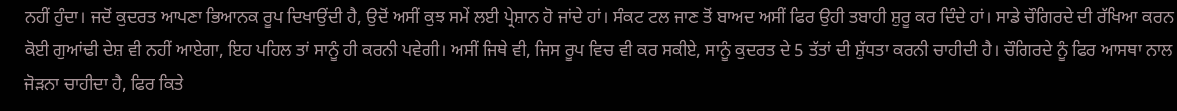ਨਹੀਂ ਹੁੰਦਾ। ਜਦੋਂ ਕੁਦਰਤ ਆਪਣਾ ਭਿਆਨਕ ਰੂਪ ਦਿਖਾਉਂਦੀ ਹੈ, ਉਦੋਂ ਅਸੀਂ ਕੁਝ ਸਮੇਂ ਲਈ ਪ੍ਰੇਸ਼ਾਨ ਹੋ ਜਾਂਦੇ ਹਾਂ। ਸੰਕਟ ਟਲ ਜਾਣ ਤੋਂ ਬਾਅਦ ਅਸੀਂ ਫਿਰ ਉਹੀ ਤਬਾਹੀ ਸ਼ੁਰੂ ਕਰ ਦਿੰਦੇ ਹਾਂ। ਸਾਡੇ ਚੌਗਿਰਦੇ ਦੀ ਰੱਖਿਆ ਕਰਨ ਕੋਈ ਗੁਆਂਢੀ ਦੇਸ਼ ਵੀ ਨਹੀਂ ਆਏਗਾ, ਇਹ ਪਹਿਲ ਤਾਂ ਸਾਨੂੰ ਹੀ ਕਰਨੀ ਪਵੇਗੀ। ਅਸੀਂ ਜਿਥੇ ਵੀ, ਜਿਸ ਰੂਪ ਵਿਚ ਵੀ ਕਰ ਸਕੀਏ, ਸਾਨੂੰ ਕੁਦਰਤ ਦੇ 5 ਤੱਤਾਂ ਦੀ ਸ਼ੁੱਧਤਾ ਕਰਨੀ ਚਾਹੀਦੀ ਹੈ। ਚੌਗਿਰਦੇ ਨੂੰ ਫਿਰ ਆਸਥਾ ਨਾਲ ਜੋੜਨਾ ਚਾਹੀਦਾ ਹੈ, ਫਿਰ ਕਿਤੇ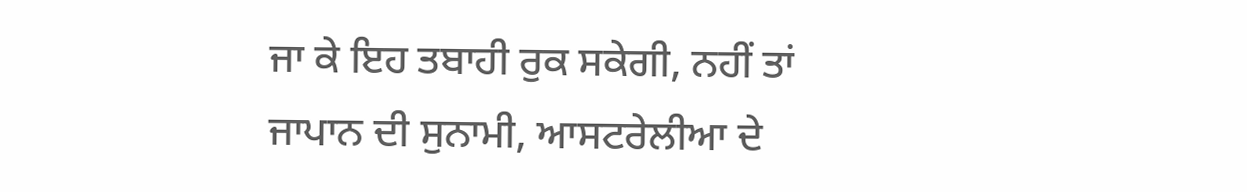ਜਾ ਕੇ ਇਹ ਤਬਾਹੀ ਰੁਕ ਸਕੇਗੀ, ਨਹੀਂ ਤਾਂ ਜਾਪਾਨ ਦੀ ਸੁਨਾਮੀ, ਆਸਟਰੇਲੀਆ ਦੇ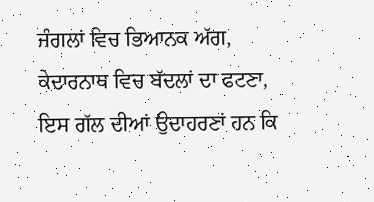ਜੰਗਲਾਂ ਵਿਚ ਭਿਆਨਕ ਅੱਗ, ਕੇਦਾਰਨਾਥ ਵਿਚ ਬੱਦਲਾਂ ਦਾ ਫਟਣਾ, ਇਸ ਗੱਲ ਦੀਆਂ ਉਦਾਹਰਣਾਂ ਹਨ ਕਿ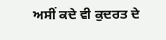ਅਸੀਂ ਕਦੇ ਵੀ ਕੁਦਰਤ ਦੇ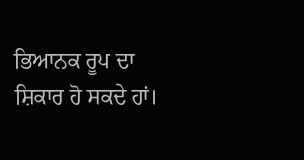ਭਿਆਨਕ ਰੂਪ ਦਾ ਸ਼ਿਕਾਰ ਹੋ ਸਕਦੇ ਹਾਂ।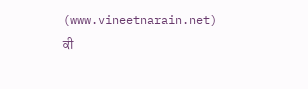(www.vineetnarain.net)
ਕੀ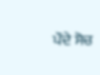ਪੌਦੇ ਸੋਚ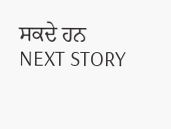ਸਕਦੇ ਹਨ
NEXT STORY